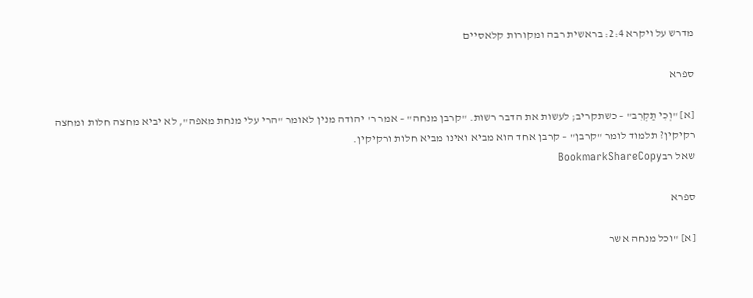מדרש על ויקרא 2:4: בראשית רבה ומקורות קלאסיים

ספרא

[א] "וְכִי תַקְרִב" – כשתקריב; לעשות את הדבר רשות. "קרבן מנחה" – אמר ר' יהודה מנין לאומר "הרי עלי מנחת מאפה", לא יביא מחצה חלות ומחצה רקיקין? תלמוד לומר "קרבן" – קרבן אחד הוא מביא ואינו מביא חלות ורקיקין.
שאל רבBookmarkShareCopy

ספרא

[א] "וכל מנחה אשר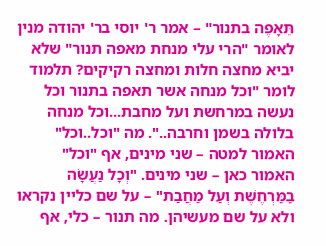תֵּאָפֶה בתנור" – אמר ר' יוסי בר' יהודה מנין לאומר "הרי עלי מנחת מאפה תנור" שלא יביא מחצה חלות ומחצה רקיקים? תלמוד לומר "וכל מנחה אשר תאפה בתנור וכל נעשה במרחשת ועל מחבת...וכל מנחה בלולה בשמן וחרבה..". מה "וכל..וכל" האמור למטה – שני מינים, אף "וכל" האמור כאן – שני מינים. "וְכָל נַעֲשָׂה בַמַּרְחֶשֶׁת וְעַל מַחֲבַת" – על שם כליין נקראו ולא על שם מעשיהן. מה תנור – כלי, אף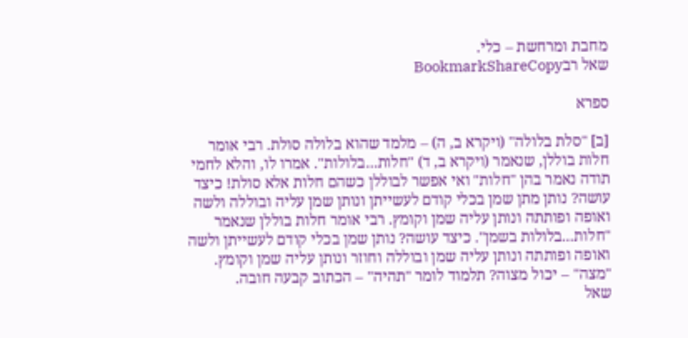מחבת ומרחשת – כלי.
שאל רבBookmarkShareCopy

ספרא

[ב] "סלת בלולה" (ויקרא ב, ה) – מלמד שהוא בלולה סולת. רבי אומר חלות בוללן, שנאמר (ויקרא ב, ד) "חלות...בלולות". אמרו לו, והלא לחמי תודה נאמר בהן "חלות" ואי אפשר לבוללן כשהם חלות אלא סולת! כיצד עושה? נותן מתן שמן בכלי קודם לעשייתן ונותן שמן עליה ובוללה ולשה ואופה ופותתה ונותן עליה שמן וקומץ. רבי אומר חלות בוללן שנאמר "חלות...בלולות בשמן". כיצד עושה? נותן שמן בכלי קודם לעשייתן ולשה ואופה ופותתה ונותן עליה שמן ובוללה וחוזר ונותן עליה שמן וקומץ. "מצה" – יכול מצוה? תלמוד לומר "תהיה" – הכתוב קבעה חובה.
שאל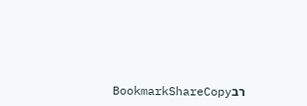רבBookmarkShareCopy